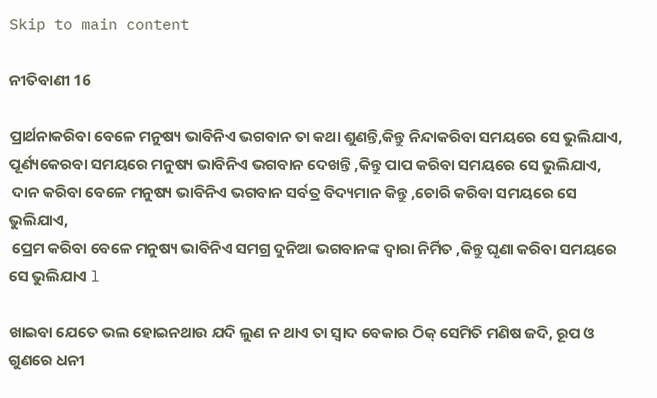Skip to main content

ନୀତିବାଣୀ 16

ପ୍ରାର୍ଥନାକରିବା ବେଳେ ମନୁଷ୍ୟ ଭାବିନିଏ ଭଗବାନ ତା କଥା ଶୁଣନ୍ତି,କିନ୍ତୁ ନିନ୍ଦାକରିବା ସମୟରେ ସେ ଭୁଲିଯାଏ,
ପୂର୍ଣ୍ୟକେରବା ସମୟରେ ମନୁଷ୍ୟ ଭାବିନିଏ ଭଗବାନ ଦେଖନ୍ତି ,କିନ୍ତୁ ପାପ କରିବା ସମୟରେ ସେ ଭୁଲିଯାଏ,
 ଦାନ କରିବା ବେଳେ ମନୁଷ୍ୟ ଭାବିନିଏ ଭଗବାନ ସର୍ବତ୍ର ବିଦ୍ୟମାନ କିନ୍ତୁ ,ଚୋରି କରିବା ସମୟରେ ସେ ଭୁଲିଯାଏ,
 ପ୍ରେମ କରିବା ବେଳେ ମନୁଷ୍ୟ ଭାବିନିଏ ସମଗ୍ର ଦୁନିଆ ଭଗବାନଙ୍କ ଦ୍ବାରା ନିର୍ମିତ ,କିନ୍ତୁ ଘୃଣା କରିବା ସମୟରେ ସେ ଭୁଲିଯାଏ l

ଖାଇବା ଯେତେ ଭଲ ହୋଇନଥାଉ ଯଦି ଲୁଣ ନ ଥାଏ ତା ସ୍ବାଦ ବେକାର ଠିକ୍ ସେମିତି ମଣିଷ ଜଦି, ରୂପ ଓ ଗୁଣରେ ଧନୀ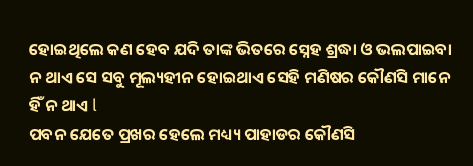ହୋଇଥିଲେ କଣ ହେବ ଯଦି ତାଙ୍କ ଭିତରେ ସ୍ନେହ ଶ୍ରଦ୍ଧା ଓ ଭଲପାଇବା ନ ଥାଏ ସେ ସବୁ ମୂଲ୍ୟହୀନ ହୋଇଥାଏ ସେହି ମଣିଷର କୌଣସି ମାନେ ହିଁ ନ ଥାଏ l
ପବନ ଯେତେ ପ୍ରଖର ହେଲେ ମଧ୍ୟ୍ୟ ପାହାଡର କୌଣସି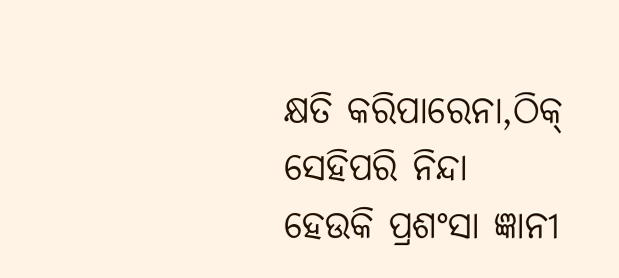କ୍ଷତି କରିପାରେନା,ଠିକ୍ ସେହିପରି ନିନ୍ଦା ହେଉକି ପ୍ରଶଂସା ଜ୍ଞାନୀ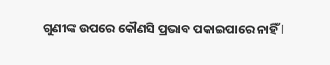ଗୁଣୀଙ୍କ ଉପରେ କୌଣସି ପ୍ରଭାବ ପକାଇପାରେ ନାହିଁ l